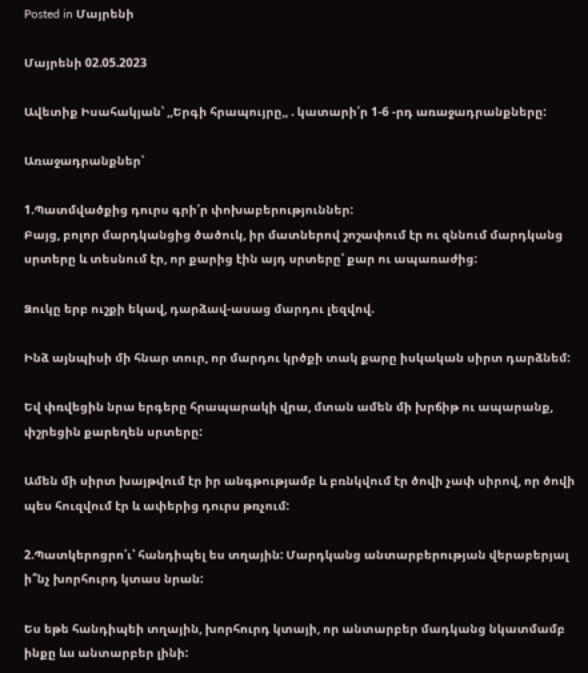Posted in Մայրենի

Մայրենի 02.05.2023

Ավետիք Իսահակյան՝ ,,Երգի հրապույրը,, . կատարի՛ր 1-6 -րդ առաջադրանքները:

Առաջադրանքներ՝

1.Պատմվածքից դուրս գրի՛ր փոխաբերություններ:
Բայց, բոլոր մարդկանցից ծածուկ, իր մատներով շոշափում էր ու զննում մարդկանց սրտերը և տեսնում էր, որ քարից էին այդ սրտերը՝ քար ու ապառաժից:

Ձուկը երբ ուշքի եկավ, դարձավ-ասաց մարդու լեզվով.

Ինձ այնպիսի մի հնար տուր, որ մարդու կրծքի տակ քարը իսկական սիրտ դարձնեմ:

Եվ փռվեցին նրա երգերը հրապարակի վրա, մտան ամեն մի խրճիթ ու ապարանք, փշրեցին քարեղեն սրտերը:

Ամեն մի սիրտ խայթվում էր իր անգթությամբ և բռնկվում էր ծովի չափ սիրով, որ ծովի պես հուզվում էր և ափերից դուրս թռչում:

2.Պատկերոցրո՛ւ՝ հանդիպել ես տղային: Մարդկանց անտարբերության վերաբերյալ ի՞նչ խորհուրդ կտաս նրան:

Ես եթե հանդիպեի տղային, խորհուրդ կտայի, որ անտարբեր մադկանց նկատմամբ ինքը ևս անտարբեր լինի: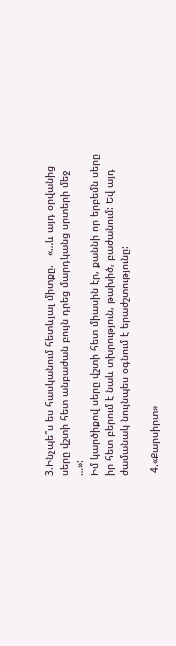3.Ինչպե՞ս ես հասկանում հետևյալ միտքը.   «…և այդ օրվանից սերը վշտի հետ անբաժան բույն դրեց մարդկանց սրտերի մեջ …»:
Իմ կարծիքով սերը վշտի հետ միասին էր, քաննի որ երբեմն սերը իր հետ բերում է նաև տխրություն, թախիծ, բաժանում: Եվ այդ ժամանակ նույնպես օգնում է երաժշտությունը:

 4.«Քարսիրտ»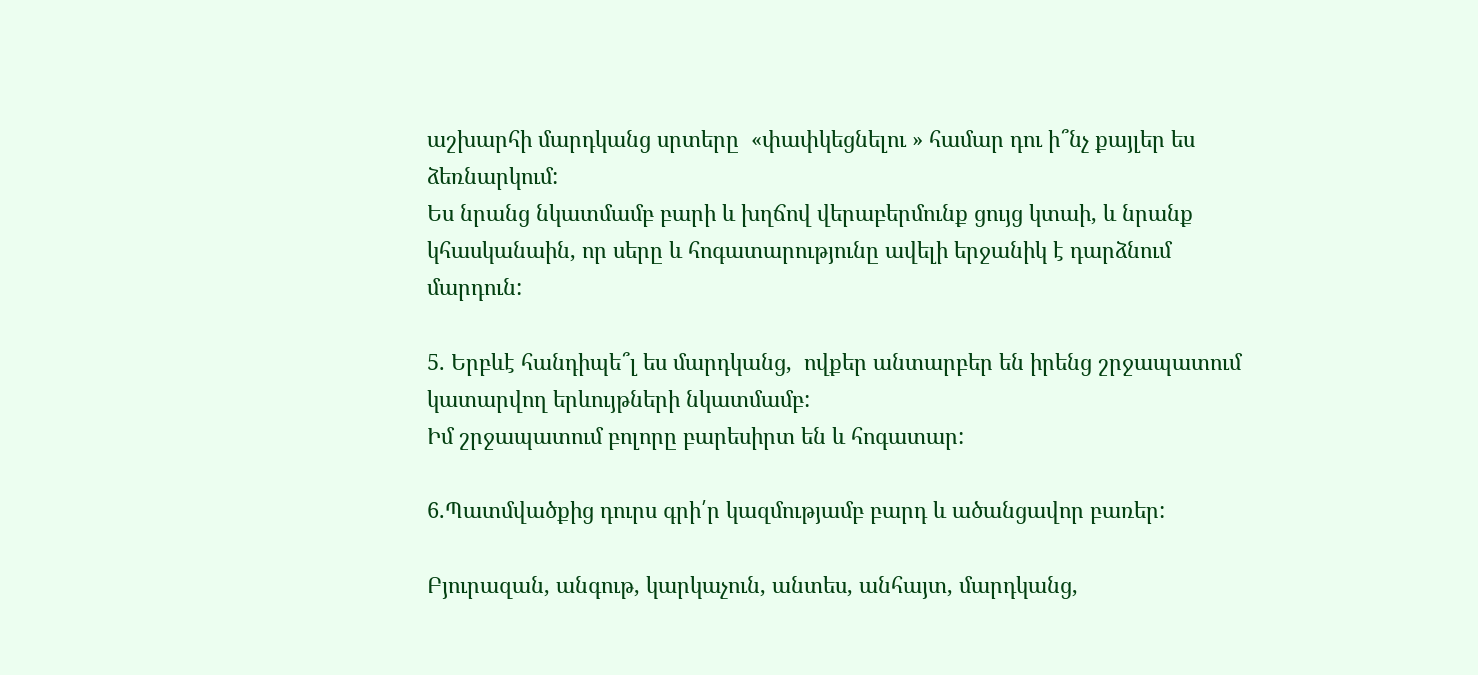աշխարհի մարդկանց սրտերը  «փափկեցնելու » համար դու ի՞նչ քայլեր ես ձեռնարկում:
Ես նրանց նկատմամբ բարի և խղճով վերաբերմունք ցույց կտաի, և նրանք կհասկանաին, որ սերը և հոգատարությունը ավելի երջանիկ է դարձնում մարդուն:

5. Երբևէ հանդիպե՞լ ես մարդկանց,  ովքեր անտարբեր են իրենց շրջապատում կատարվող երևույթների նկատմամբ:
Իմ շրջապատում բոլորը բարեսիրտ են և հոգատար:

6.Պատմվածքից դուրս գրի՛ր կազմությամբ բարդ և ածանցավոր բառեր:

Բյուրազան, անգութ, կարկաչուն, անտես, անհայտ, մարդկանց,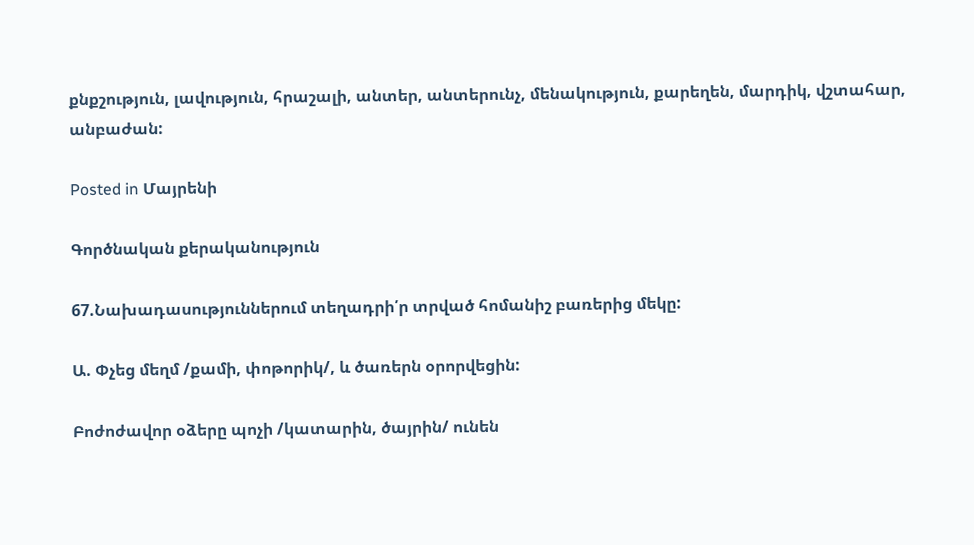քնքշություն, լավություն, հրաշալի, անտեր, անտերունչ, մենակություն, քարեղեն, մարդիկ, վշտահար, անբաժան:

Posted in Մայրենի

Գործնական քերականություն

67.Նախադասություններում տեղադրի՛ր տրված հոմանիշ բառերից մեկը:

Ա. Փչեց մեղմ /քամի, փոթորիկ/, և ծառերն օրորվեցին:

Բոժոժավոր օձերը պոչի /կատարին, ծայրին/ ունեն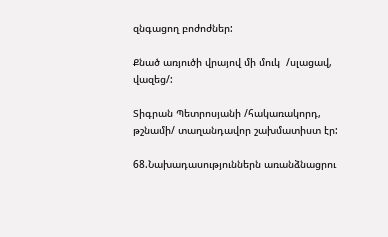զնգացող բոժոժներ:

Քնած առյուծի վրայով մի մուկ  /սլացավ, վազեց/:

Տիգրան Պետրոսյանի /հակառակորդ, թշնամի/ տաղանդավոր շախմատիստ էր:

68.Նախադասություններն առանձնացրու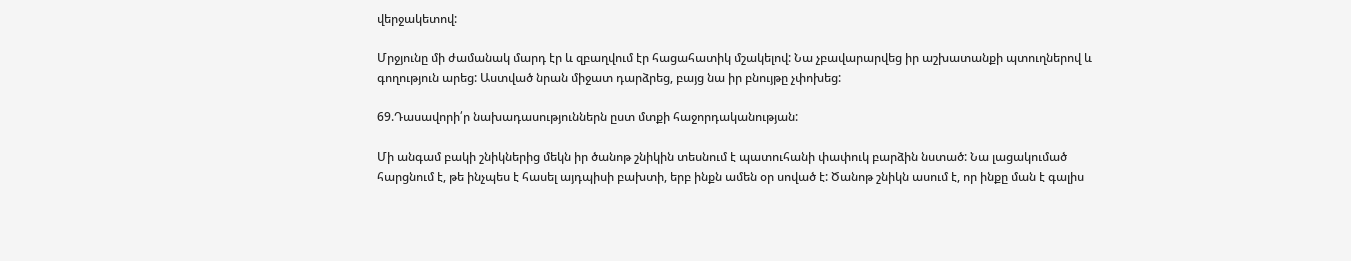վերջակետով:

Մրջյունը մի ժամանակ մարդ էր և զբաղվում էր հացահատիկ մշակելով: Նա չբավարարվեց իր աշխատանքի պտուղներով և գողություն արեց: Աստված նրան միջատ դարձրեց, բայց նա իր բնույթը չփոխեց:

69.Դասավորի՛ր նախադասություններն ըստ մտքի հաջորդականության:

Մի անգամ բակի շնիկներից մեկն իր ծանոթ շնիկին տեսնում է պատուհանի փափուկ բարձին նստած: Նա լացակումած հարցնում է, թե ինչպես է հասել այդպիսի բախտի, երբ ինքն ամեն օր սոված է: Ծանոթ շնիկն ասում է, որ ինքը ման է գալիս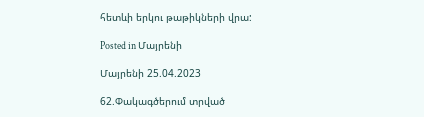հետևի երկու թաթիկների վրա:

Posted in Մայրենի

Մայրենի 25.04.2023

62.Փակագծերում տրված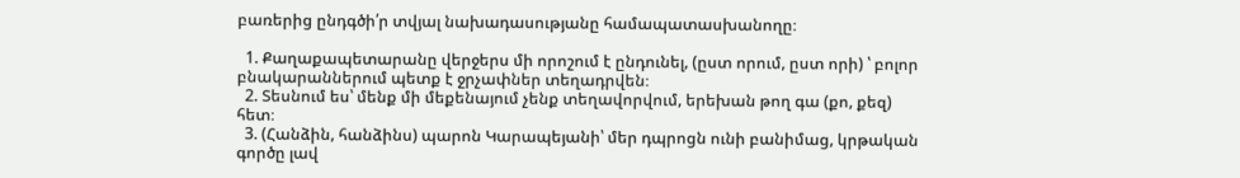բառերից ընդգծի՛ր տվյալ նախադասությանը համապատասխանողը։

  1. Քաղաքապետարանը վերջերս մի որոշում է ընդունել, (ըստ որում, ըստ որի) ՝ բոլոր բնակարաններում պետք է ջրչափներ տեղադրվեն։
  2. Տեսնում ես՝ մենք մի մեքենայում չենք տեղավորվում, երեխան թող գա (քո, քեզ) հետ։
  3. (Հանձին, հանձինս) պարոն Կարապեյանի՝ մեր դպրոցն ունի բանիմաց, կրթական գործը լավ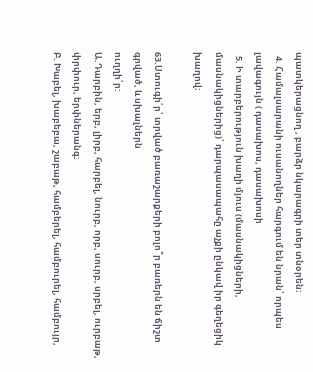պատկերացնող , բարձր նկարագրի տեր տնօրեն։
  4. Համալսարանի ուսանողներ հարգում են նրան՝ որպես լավագույն ( դասախոս, դասախոսի
  5. Ի տարբերություն խաղի մյուս (մասնակիցների, մասնակիցներից)՝ դարպասապահը աչքի ընկավ իր գեղեցիկ խաղով։

63.Ստուգի՛ր՝ տրված բառաշարքերի բոլո՞ր բառերն են ճիշտ գրված, և սխալներն
ուղղի՛ր:
Ա.Դարբին, երբ, լիրբ, հարբել, նուրբ, որբ, սուրբ, սրբել, ուրբաթ, փրփուր, երփներանգ:
Բ. Խաբել, խաբեբա, շաբաթ, համբերել, համբուրել, համբույր,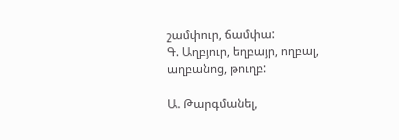շամփուր, ճամփա:
Գ. Աղբյուր, եղբայր, ողբալ, աղբանոց, թուղբ:

Ա. Թարգմանել,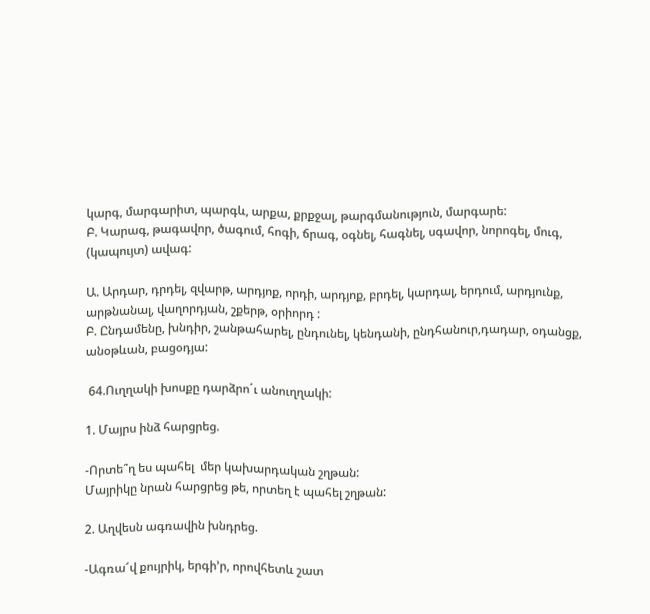կարգ, մարգարիտ, պարգև, արքա, քրքջալ, թարգմանություն, մարգարե:
Բ. Կարագ, թագավոր, ծագում, հոգի, ճրագ, օգնել, հագնել, սգավոր, նորոգել, մուգ,
(կապույտ) ավագ:

Ա. Արդար, դրդել, զվարթ, արդյոք, որդի, արդյոք, բրդել, կարդալ, երդում, արդյունք,
արթնանալ, վաղորդյան, շքերթ, օրիորդ :
Բ. Ընդամենը, խնդիր, շանթահարել, ընդունել, կենդանի, ընդհանուր,դադար, օդանցք,
անօթևան, բացօդյա:

 64.Ուղղակի խոսքը դարձրո´ւ անուղղակի:

1. Մայրս ինձ հարցրեց.

-Որտե՞ղ ես պահել  մեր կախարդական շղթան:
Մայրիկը նրան հարցրեց թե, որտեղ է պահել շղթան:

2. Աղվեսն ագռավին խնդրեց.

-Ագռա՜վ քույրիկ, երգի’ր, որովհետև շատ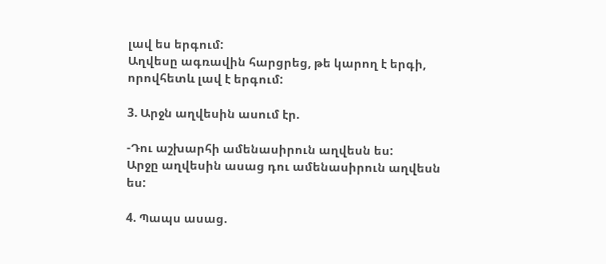լավ ես երգում:
Աղվեսը ագռավին հարցրեց, թե կարող է երգի, որովհետև լավ է երգում:

3. Արջն աղվեսին ասում էր.

-Դու աշխարհի ամենասիրուն աղվեսն ես:
Արջը աղվեսին ասաց դու ամենասիրուն աղվեսն ես:

4. Պապս ասաց.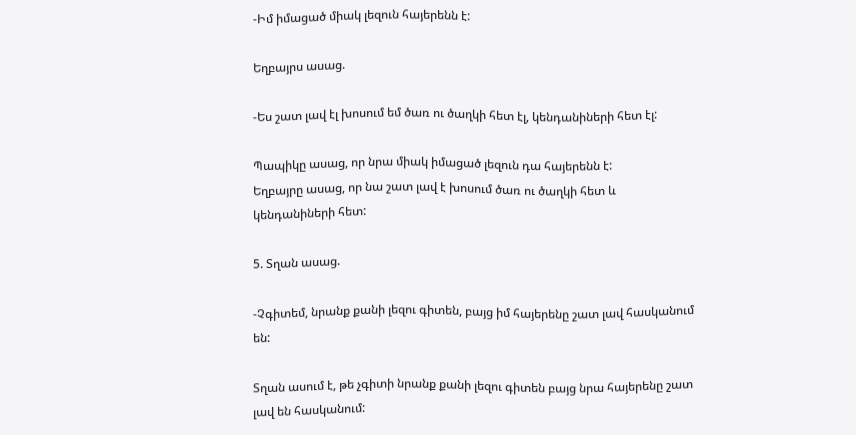-Իմ իմացած միակ լեզուն հայերենն է:

Եղբայրս ասաց.

-Ես շատ լավ էլ խոսում եմ ծառ ու ծաղկի հետ էլ, կենդանիների հետ էլ:

Պապիկը ասաց, որ նրա միակ իմացած լեզուն դա հայերենն է:
Եղբայրը ասաց, որ նա շատ լավ է խոսում ծառ ու ծաղկի հետ և կենդանիների հետ:

5. Տղան ասաց.

-Չգիտեմ, նրանք քանի լեզու գիտեն, բայց իմ հայերենը շատ լավ հասկանում են:

Տղան ասում է, թե չգիտի նրանք քանի լեզու գիտեն բայց նրա հայերենը շատ լավ են հասկանում: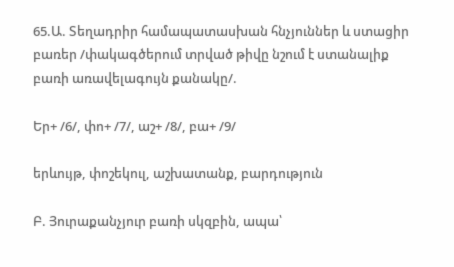65.Ա. Տեղադրիր համապատասխան հնչյուններ և ստացիր բառեր /փակագծերում տրված թիվը նշում է ստանալիք բառի առավելագույն քանակը/.

Եր+ /6/, փո+ /7/, աշ+ /8/, բա+ /9/

երևույթ, փոշեկուլ, աշխատանք, բարդություն

Բ. Յուրաքանչյուր բառի սկզբին, ապա՝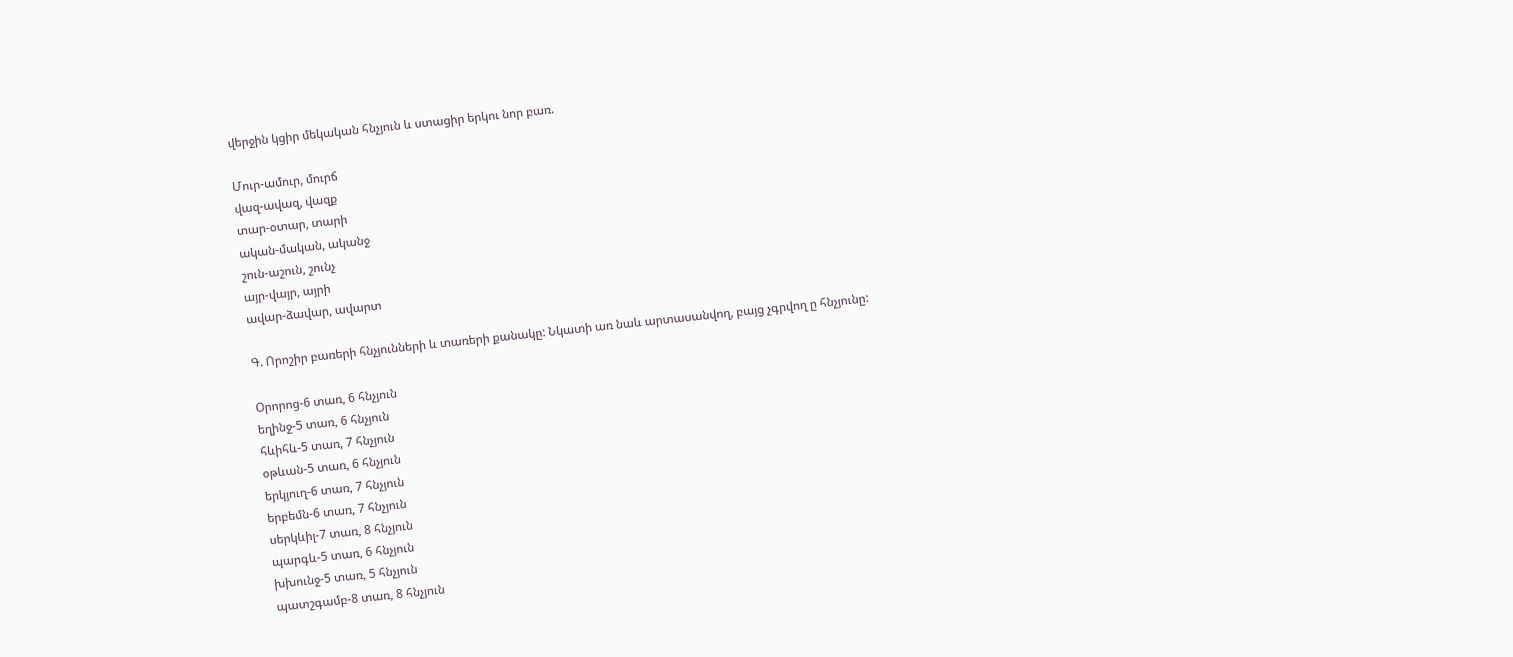վերջին կցիր մեկական հնչյուն և ստացիր երկու նոր բառ.

Մուր-ամուր, մուրճ
վազ-ավազ, վազք
տար-օտար, տարի
ական-մական, ականջ
շուն-աշուն, շունչ
այր-վայր, այրի
ավար-ձավար, ավարտ

Գ. Որոշիր բառերի հնչյունների և տառերի քանակը: Նկատի առ նաև արտասանվող, բայց չգրվող ը հնչյունը:

Օրորոց-6 տառ, 6 հնչյուն
եղինջ-5 տառ, 6 հնչյուն
հևիհև-5 տառ, 7 հնչյուն
օթևան-5 տառ, 6 հնչյուն
երկյուղ-6 տառ, 7 հնչյուն
երբեմն-6 տառ, 7 հնչյուն
սերկևիլ-7 տառ, 8 հնչյուն
պարգև-5 տառ, 6 հնչյուն
խխունջ-5 տառ, 5 հնչյուն
պատշգամբ-8 տառ, 8 հնչյուն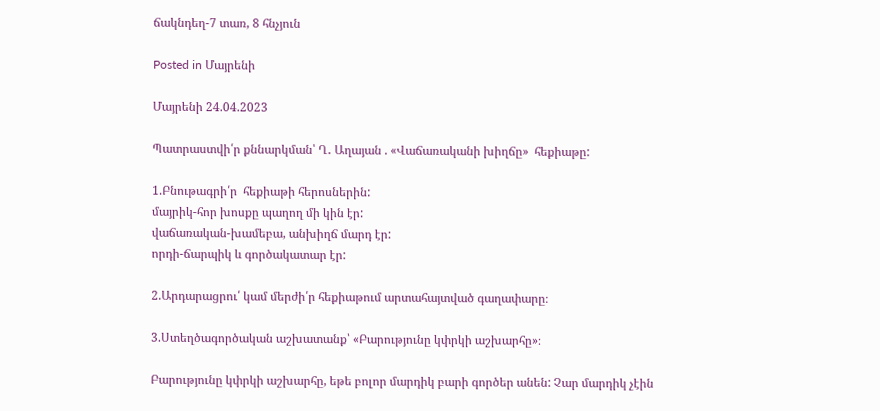ճակնդեղ-7 տառ, 8 հնչյուն

Posted in Մայրենի

Մայրենի 24.04.2023

Պատրաստվի՛ր քննարկման՝ Ղ․ Աղայան . «Վաճառականի խիղճը»  հեքիաթը:

1.Բնութագրի՛ր  հեքիաթի հերոսներին:
մայրիկ-հոր խոսքը պաղող մի կին էր:
վաճառական-խամեբա, անխիղճ մարդ էր:
որդի-ճարպիկ և գործակատար էր:

2.Արդարացրու՛ կամ մերժի՛ր հեքիաթում արտահայտված գաղափարը։

3.Ստեղծագործական աշխատանք՝ «Բարությունը կփրկի աշխարհը»։

Բարությունը կփրկի աշխարհը, եթե բոլոր մարդիկ բարի գործեր անեն: Չար մարդիկ չէին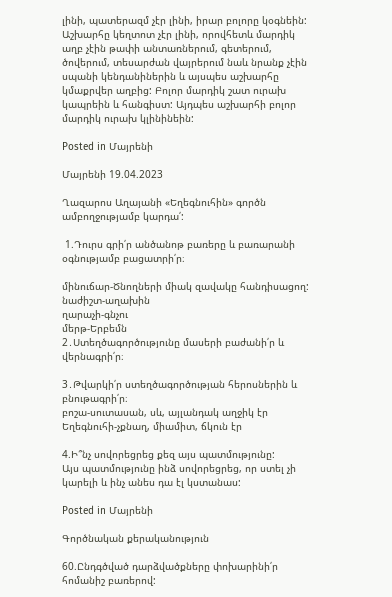լինի, պատերազմ չէր լինի, իրար բոլորը կօգնեին: Աշխարհը կեղտոտ չէր լինի, որովհետև մարդիկ աղբ չէին թափի անտառներում, գետերում, ծովերում, տեսարժան վայրերում նաև նրանք չէին սպանի կենդանիներին և այսպես աշխարհը կմաքրվեր աղբից: Բոլոր մարդիկ շատ ուրախ կապրեին և հանգիստ: Այդպես աշխարհի բոլոր մարդիկ ուրախ կլինինեին:

Posted in Մայրենի

Մայրենի 19.04.2023

Ղազարոս Աղայանի «Եղեգնուհին» գործն ամբողջությամբ կարդա՛:

 1.Դուրս գրի՛ր անծանոթ բառերը և բառարանի օգնությամբ բացատրի՛ր։

մինուճար-Ծնողների միակ զավակը հանդիսացող:
նաժիշտ-աղախին
ղարաչի-գնչու
մերթ-Երբեմն
2․Ստեղծագործությունը մասերի բաժանի՛ր և վերնագրի՛ր։

3․Թվարկի՛ր ստեղծագործության հերոսներին և բնութագրի՛ր։
բոշա-սուտասան, սև, այլանդակ աղջիկ էր
Եղեգնուհի-չքնաղ, միամիտ, ճկուն էր

4.Ի՞նչ սովորեցրեց քեզ այս պատմությունը:
Այս պատմությունը ինձ սովորեցրեց, որ ստել չի կարելի և ինչ անես դա էլ կստանաս:

Posted in Մայրենի

Գործնական քերականություն

60.Ընդգծված դարձվածքները փոխարինի՛ր հոմանիշ բառերով: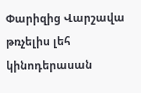Փարիզից Վարշավա թռչելիս լեհ կինոդերասան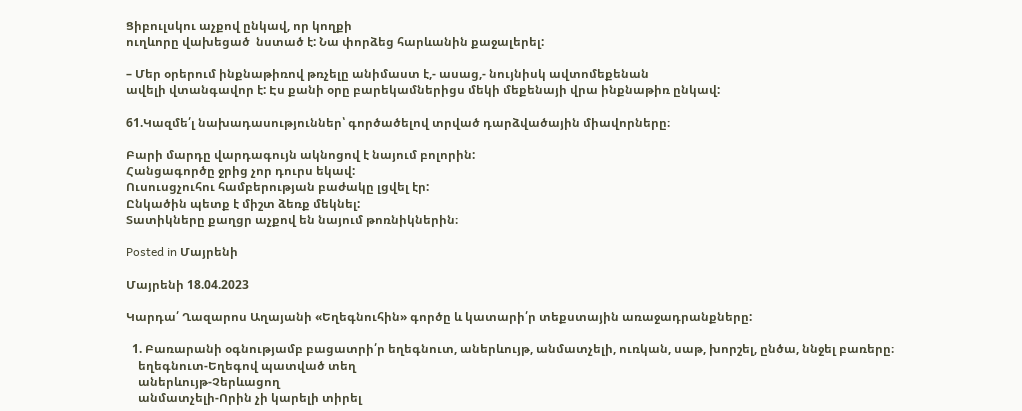Ցիբուլսկու աչքով ընկավ, որ կողքի
ուղևորը վախեցած  նստած է: Նա փորձեց հարևանին քաջալերել:

– Մեր օրերում ինքնաթիռով թռչելը անիմաստ է,- ասաց,- նույնիսկ ավտոմեքենան
ավելի վտանգավոր է: Էս քանի օրը բարեկամներիցս մեկի մեքենայի վրա ինքնաթիռ ընկավ:

61.Կազմե՛լ նախադասություններ՝ գործածելով տրված դարձվածային միավորները։

Բարի մարդը վարդագույն ակնոցով է նայում բոլորին:
Հանցագործը ջրից չոր դուրս եկավ:
Ուսուսցչուհու համբերության բաժակը լցվել էր:
Ընկածին պետք է միշտ ձեռք մեկնել:
Տատիկները քաղցր աչքով են նայում թոռնիկներին։

Posted in Մայրենի

Մայրենի 18.04.2023

Կարդա՛ Ղազարոս Աղայանի «Եղեգնուհին» գործը և կատարի՛ր տեքստային առաջադրանքները:

  1. Բառարանի օգնությամբ բացատրի՛ր եղեգնուտ, աներևույթ, անմատչելի, ուռկան, սաթ, խորշել, ընծա, ննջել բառերը։
    եղեգնուտ-Եղեգով պատված տեղ
    աներևույթ-Չերևացող
    անմատչելի-Որին չի կարելի տիրել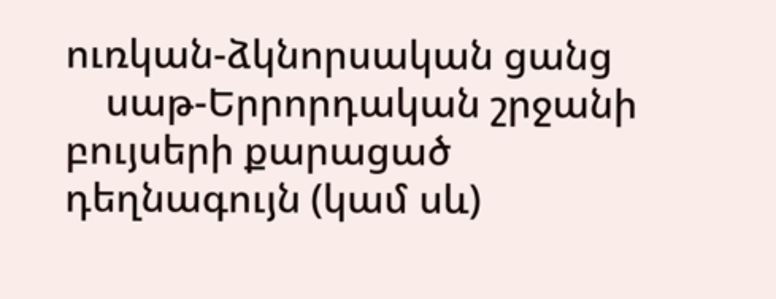ուռկան-ձկնորսական ցանց
    սաթ-Երրորդական շրջանի բույսերի քարացած դեղնագույն (կամ սև)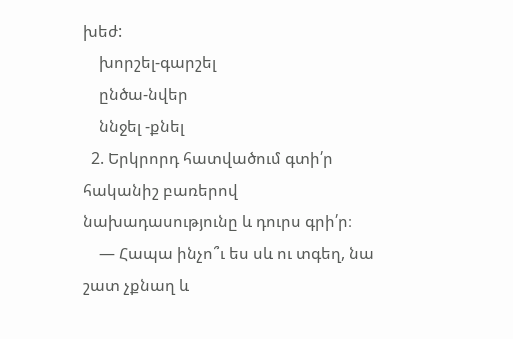խեժ:
    խորշել-գարշել
    ընծա-նվեր
    ննջել -քնել
  2. Երկրորդ հատվածում գտի՛ր հականիշ բառերով նախադասությունը և դուրս գրի՛ր։
    ― Հապա ինչո՞ւ ես սև ու տգեղ, նա շատ չքնաղ և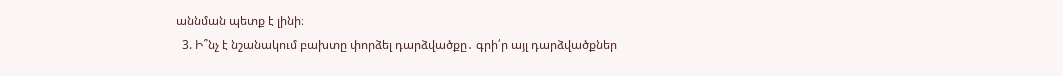աննման պետք է լինի։
  3. Ի՞նչ է նշանակում բախտը փորձել դարձվածքը․ գրի՛ր այլ դարձվածքներ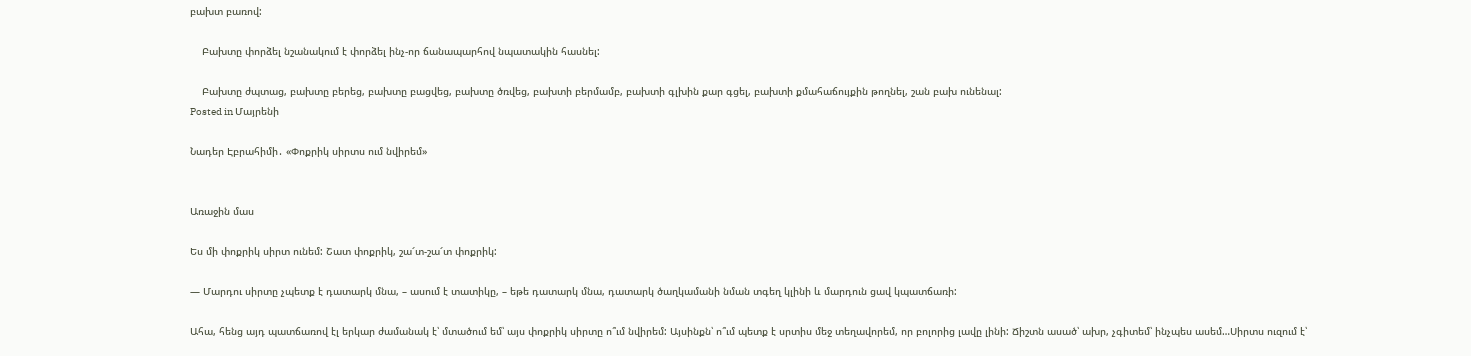բախտ բառով:

    Բախտը փորձել նշանակում է փորձել ինչ-որ ճանապարհով նպատակին հասնել:

    Բախտը ժպտաց, բախտը բերեց, բախտը բացվեց, բախտը ծռվեց, բախտի բերմամբ, բախտի գլխին քար գցել, բախտի քմահաճույքին թողնել, շան բախ ունենալ:
Posted in Մայրենի

Նադեր Էբրահիմի․ «Փոքրիկ սիրտս ում նվիրեմ»


Առաջին մաս

Ես մի փոքրիկ սիրտ ունեմ: Շատ փոքրիկ, շա՜տ-շա՜տ փոքրիկ:

— Մարդու սիրտը չպետք է դատարկ մնա, – ասում է տատիկը, – եթե դատարկ մնա, դատարկ ծաղկամանի նման տգեղ կլինի և մարդուն ցավ կպատճառի:

Ահա, հենց այդ պատճառով էլ երկար ժամանակ է՝ մտածում եմ՝ այս փոքրիկ սիրտը ո՞ւմ նվիրեմ: Այսինքն՝ ո՞ւմ պետք է սրտիս մեջ տեղավորեմ, որ բոլորից լավը լինի: Ճիշտն ասած՝ ախր, չգիտեմ՝ ինչպես ասեմ…Սիրտս ուզում է՝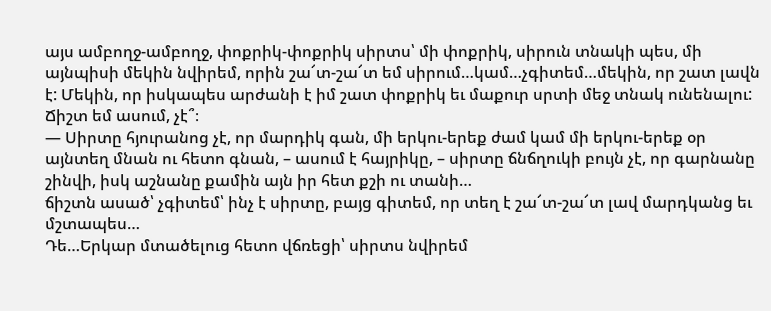այս ամբողջ-ամբողջ, փոքրիկ-փոքրիկ սիրտս՝ մի փոքրիկ, սիրուն տնակի պես, մի այնպիսի մեկին նվիրեմ, որին շա՜տ-շա՜տ եմ սիրում…կամ…չգիտեմ…մեկին, որ շատ լավն է: Մեկին, որ իսկապես արժանի է իմ շատ փոքրիկ եւ մաքուր սրտի մեջ տնակ ունենալու: Ճիշտ եմ ասում, չէ՞։
— Սիրտը հյուրանոց չէ, որ մարդիկ գան, մի երկու-երեք ժամ կամ մի երկու-երեք օր այնտեղ մնան ու հետո գնան, – ասում է հայրիկը, – սիրտը ճնճղուկի բույն չէ, որ գարնանը շինվի, իսկ աշնանը քամին այն իր հետ քշի ու տանի…
ճիշտն ասած՝ չգիտեմ՝ ինչ է սիրտը, բայց գիտեմ, որ տեղ է շա՜տ-շա՜տ լավ մարդկանց եւ մշտապես…
Դե…Երկար մտածելուց հետո վճռեցի՝ սիրտս նվիրեմ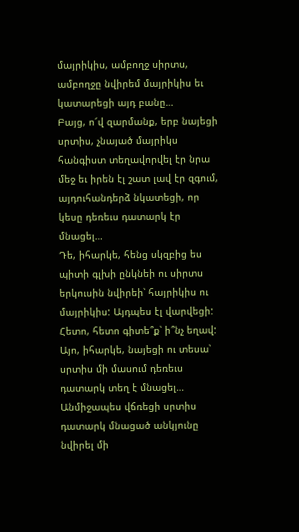մայրիկիս, ամբողջ սիրտս, ամբողջը նվիրեմ մայրիկիս եւ կատարեցի այդ բանը…
Բայց, ո՜վ զարմանք, երբ նայեցի սրտիս, չնայած մայրիկս հանգիստ տեղավորվել էր նրա մեջ եւ իրեն էլ շատ լավ էր զգում, այդուհանդերձ նկատեցի, որ կեսը դեռեւս դատարկ էր մնացել…
Դե, իհարկե, հենց սկզբից ես պիտի գլխի ընկնեի ու սիրտս երկուսին նվիրեի՝ հայրիկիս ու մայրիկիս: Այդպես էլ վարվեցի:
Հետո, հետո գիտե՞ք՝ ի՞նչ եղավ: Այո, իհարկե, նայեցի ու տեսա՝ սրտիս մի մասում դեռեւս դատարկ տեղ է մնացել…
Անմիջապես վճռեցի սրտիս դատարկ մնացած անկյունը նվիրել մի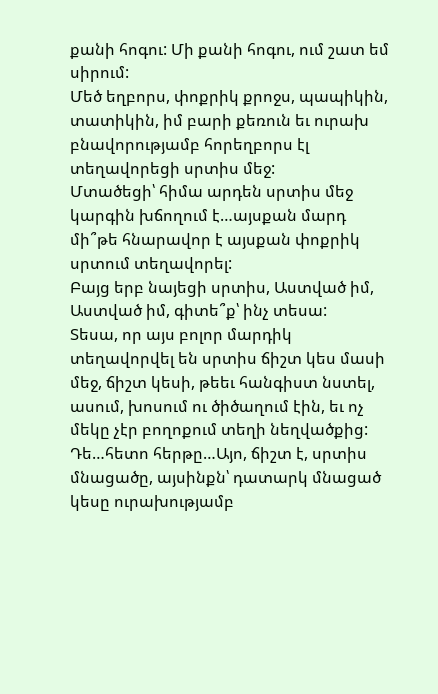քանի հոգու: Մի քանի հոգու, ում շատ եմ սիրում:
Մեծ եղբորս, փոքրիկ քրոջս, պապիկին, տատիկին, իմ բարի քեռուն եւ ուրախ բնավորությամբ հորեղբորս էլ տեղավորեցի սրտիս մեջ:
Մտածեցի՝ հիմա արդեն սրտիս մեջ կարգին խճողում է…այսքան մարդ մի՞թե հնարավոր է այսքան փոքրիկ սրտում տեղավորել:
Բայց երբ նայեցի սրտիս, Աստված իմ, Աստված իմ, գիտե՞ք՝ ինչ տեսա:
Տեսա, որ այս բոլոր մարդիկ տեղավորվել են սրտիս ճիշտ կես մասի մեջ, ճիշտ կեսի, թեեւ հանգիստ նստել, ասում, խոսում ու ծիծաղում էին, եւ ոչ մեկը չէր բողոքում տեղի նեղվածքից:
Դե…հետո հերթը…Այո, ճիշտ է, սրտիս մնացածը, այսինքն՝ դատարկ մնացած կեսը ուրախությամբ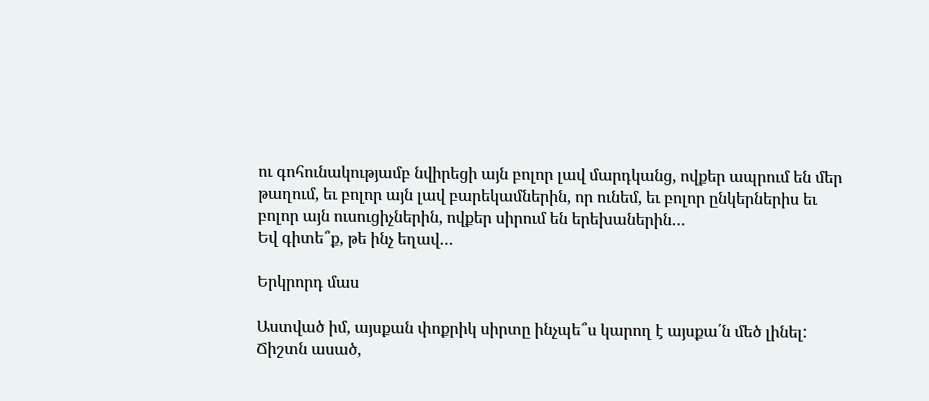ու գոհունակությամբ նվիրեցի այն բոլոր լավ մարդկանց, ովքեր ապրում են մեր թաղում, եւ բոլոր այն լավ բարեկամներին, որ ունեմ, եւ բոլոր ընկերներիս եւ բոլոր այն ուսուցիչներին, ովքեր սիրում են երեխաներին…
Եվ գիտե՞ք, թե ինչ եղավ…

Երկրորդ մաս

Աստված իմ, այսքան փոքրիկ սիրտը ինչպե՞ս կարող է այսքա՛ն մեծ լինել:
Ճիշտն ասած,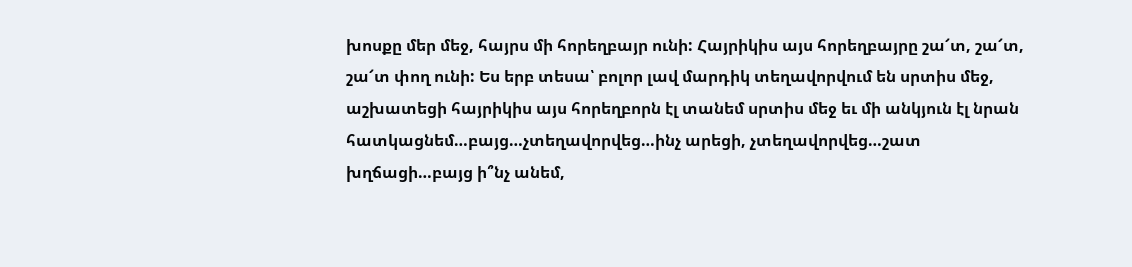խոսքը մեր մեջ, հայրս մի հորեղբայր ունի: Հայրիկիս այս հորեղբայրը շա՜տ, շա՜տ, շա՜տ փող ունի: Ես երբ տեսա՝ բոլոր լավ մարդիկ տեղավորվում են սրտիս մեջ, աշխատեցի հայրիկիս այս հորեղբորն էլ տանեմ սրտիս մեջ եւ մի անկյուն էլ նրան հատկացնեմ…բայց…չտեղավորվեց…ինչ արեցի, չտեղավորվեց…շատ խղճացի…բայց ի՞նչ անեմ,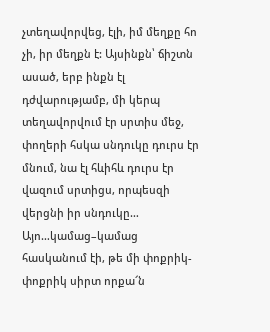չտեղավորվեց, էլի, իմ մեղքը հո չի, իր մեղքն է: Այսինքն՝ ճիշտն ասած, երբ ինքն էլ դժվարությամբ, մի կերպ տեղավորվում էր սրտիս մեջ, փողերի հսկա սնդուկը դուրս էր մնում, նա էլ հևիհև դուրս էր վազում սրտիցս, որպեսզի վերցնի իր սնդուկը…
Այո…կամաց–կամաց հասկանում էի, թե մի փոքրիկ-փոքրիկ սիրտ որքա՜ն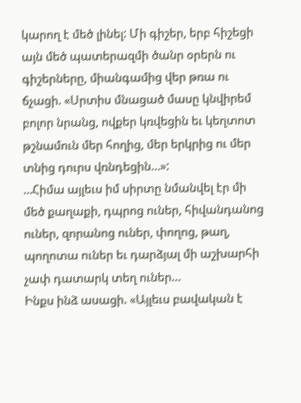կարող է մեծ լինել: Մի գիշեր, երբ հիշեցի այն մեծ պատերազմի ծանր օրերն ու գիշերները, միանգամից վեր թռա ու ճչացի. «Սրտիս մնացած մասը կնվիրեմ բոլոր նրանց, ովքեր կռվեցին եւ կեղտոտ թշնամուն մեր հողից, մեր երկրից ու մեր տնից դուրս վռնդեցին…»:
…Հիմա այլեւս իմ սիրտը նմանվել էր մի մեծ քաղաքի, դպրոց ուներ, հիվանդանոց ուներ, զորանոց ուներ, փողոց, թաղ, պողոտա ուներ եւ դարձյալ մի աշխարհի չափ դատարկ տեղ ուներ…
Ինքս ինձ ասացի. «Այլեւս բավական է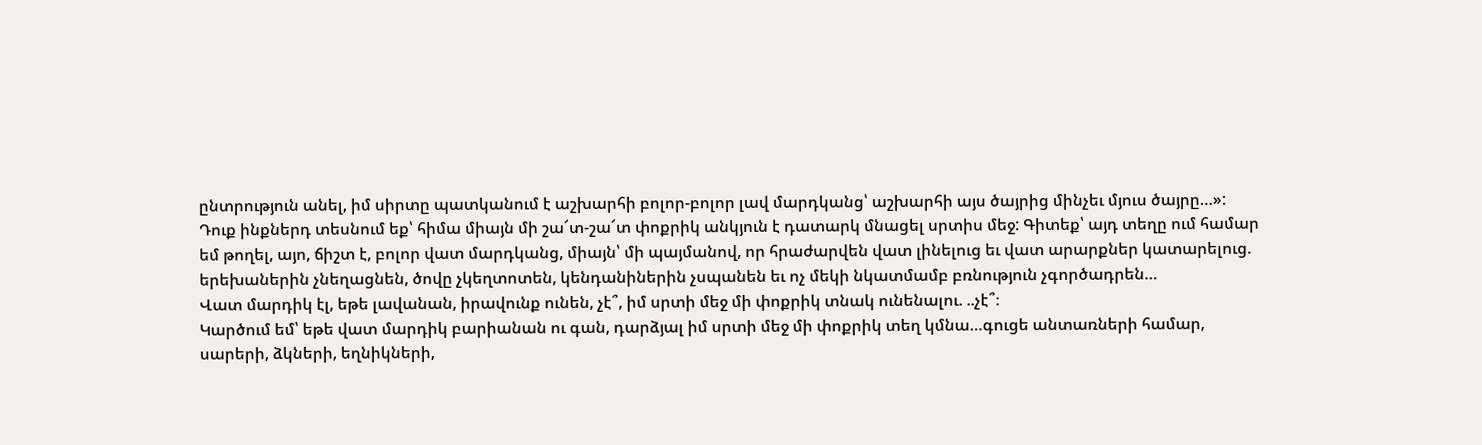ընտրություն անել, իմ սիրտը պատկանում է աշխարհի բոլոր-բոլոր լավ մարդկանց՝ աշխարհի այս ծայրից մինչեւ մյուս ծայրը…»:
Դուք ինքներդ տեսնում եք՝ հիմա միայն մի շա՜տ-շա՜տ փոքրիկ անկյուն է դատարկ մնացել սրտիս մեջ: Գիտեք՝ այդ տեղը ում համար եմ թողել, այո, ճիշտ է, բոլոր վատ մարդկանց, միայն՝ մի պայմանով, որ հրաժարվեն վատ լինելուց եւ վատ արարքներ կատարելուց. երեխաներին չնեղացնեն, ծովը չկեղտոտեն, կենդանիներին չսպանեն եւ ոչ մեկի նկատմամբ բռնություն չգործադրեն…
Վատ մարդիկ էլ, եթե լավանան, իրավունք ունեն, չէ՞, իմ սրտի մեջ մի փոքրիկ տնակ ունենալու. ..չէ՞։
Կարծում եմ՝ եթե վատ մարդիկ բարիանան ու գան, դարձյալ իմ սրտի մեջ մի փոքրիկ տեղ կմնա…գուցե անտառների համար, սարերի, ձկների, եղնիկների,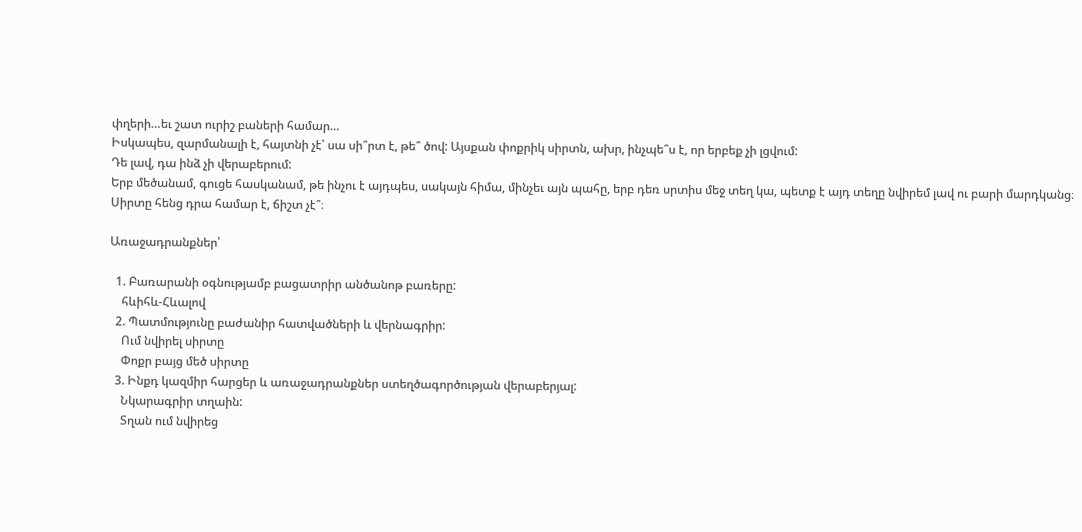փղերի…եւ շատ ուրիշ բաների համար…
Իսկապես, զարմանալի է, հայտնի չէ՝ սա սի՞րտ է, թե՞ ծով: Այսքան փոքրիկ սիրտն, ախր, ինչպե՞ս է, որ երբեք չի լցվում:
Դե լավ, դա ինձ չի վերաբերում:
Երբ մեծանամ, գուցե հասկանամ, թե ինչու է այդպես, սակայն հիմա, մինչեւ այն պահը, երբ դեռ սրտիս մեջ տեղ կա, պետք է այդ տեղը նվիրեմ լավ ու բարի մարդկանց։
Սիրտը հենց դրա համար է, ճիշտ չէ՞։

Առաջադրանքներ՝

  1. Բառարանի օգնությամբ բացատրիր անծանոթ բառերը:
    հևիհև-Հևալով
  2. Պատմությունը բաժանիր հատվածների և վերնագրիր:
    Ում նվիրել սիրտը
    Փոքր բայց մեծ սիրտը
  3. Ինքդ կազմիր հարցեր և առաջադրանքներ ստեղծագործության վերաբերյալ:
    Նկարագրիր տղաին:
    Տղան ում նվիրեց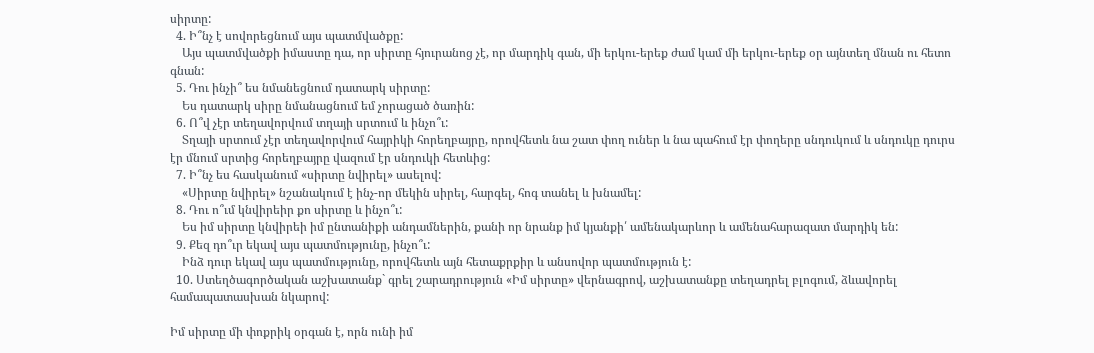սիրտը:
  4. Ի՞նչ է սովորեցնում այս պատմվածքը:
    Այս պատմվածքի իմաստը դա, որ սիրտը հյուրանոց չէ, որ մարդիկ գան, մի երկու-երեք ժամ կամ մի երկու-երեք օր այնտեղ մնան ու հետո գնան:
  5. Դու ինչի՞ ես նմանեցնում դատարկ սիրտը:
    Ես դատարկ սիրը նմանացնում եմ չորացած ծառին:
  6. Ո՞վ չէր տեղավորվում տղայի սրտում և ինչո՞ւ:
    Տղայի սրտում չէր տեղավորվում հայրիկի հորեղբայրը, որովհետև նա շատ փող ուներ և նա պահում էր փողերը սնդուկում և սնդուկը դուրս էր մնում սրտից հորեղբայրը վազում էր սնդուկի հետևից:
  7. Ի՞նչ ես հասկանում «սիրտը նվիրել» ասելով:
    «Սիրտը նվիրել» նշանակում է ինչ-որ մեկին սիրել, հարգել, հոգ տանել և խնամել:
  8. Դու ո՞ւմ կնվիրեիր քո սիրտը և ինչո՞ւ:
    Ես իմ սիրտը կնվիրեի իմ ընտանիքի անդամներին, քանի որ նրանք իմ կյանքի՛ ամենակարևոր և ամենահարազատ մարդիկ են:
  9. Քեզ դո՞ւր եկավ այս պատմությունը, ինչո՞ւ:
    Ինձ դուր եկավ այս պատմությունը, որովհետև այն հետաքրքիր և անսովոր պատմություն է:
  10. Ստեղծագործական աշխատանք` գրել շարադրություն «Իմ սիրտը» վերնագրով, աշխատանքը տեղադրել բլոգում, ձևավորել համապատասխան նկարով:

Իմ սիրտը մի փոքրիկ օրգան է, որն ունի իմ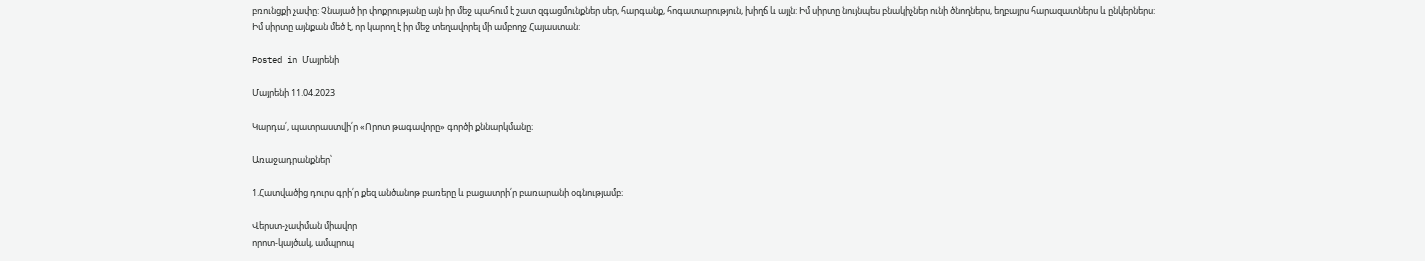բռունցքի չափը: Չնայած իր փոքրությանը այն իր մեջ պահում է շատ զգացմունքներ սեր, հարգանք, հոգատարություն, խիղճ և այլն: Իմ սիրտը նույնպես բնակիչներ ունի ծնողներս, եղբայրս հարազատներս և ընկերներս:
Իմ սիրտը այնքան մեծ է, որ կարող է իր մեջ տեղավորել մի ամբողջ Հայաստան:

Posted in Մայրենի

Մայրենի 11.04.2023

Կարդա՛, պատրաստվի՛ր «Որոտ թագավորը» գործի քննարկմանը։

Առաջադրանքներ՝

1.Հատվածից դուրս գրի՛ր քեզ անծանոթ բառերը և բացատրի՛ր բառարանի օգնությամբ։

Վերստ-չափման միավոր
որոտ-կայծակ, ամպրոպ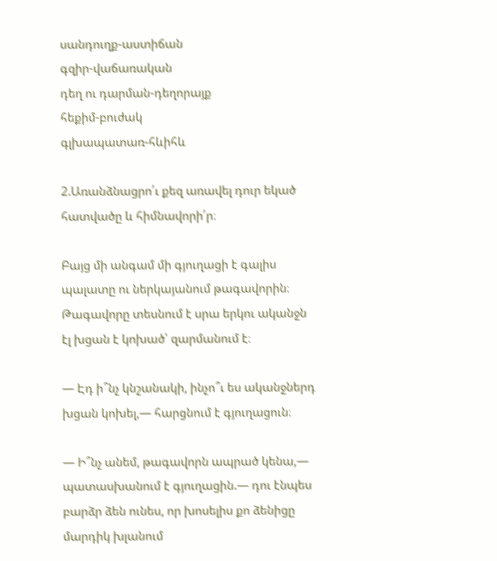սանդուղք-աստիճան
գզիր-վաճառական
դեղ ու դարման-դեղորայք
հեքիմ-բուժակ
գլխապատառ-հևիհև

2.Առանձնացրո՛ւ քեզ առավել դուր եկած հատվածը և հիմնավորի՛ր։

Բայց մի անգամ մի գյուղացի է գալիս պալատը ու ներկայանում թագավորին։ Թագավորը տեսնում է սրա երկու ականջն էլ խցան է կոխած՝ զարմանում է։

— Էդ ի՞նչ կնշանակի, ինչո՞ւ ես ականջներդ խցան կոխել,— հարցնում է գյուղացուն։

— Ի՞նչ անեմ, թագավորն ապրած կենա,— պատասխանում է գյուղացին.— դու էնպես բարձր ձեն ունես, որ խոսելիս քո ձենիցը մարդիկ խլանում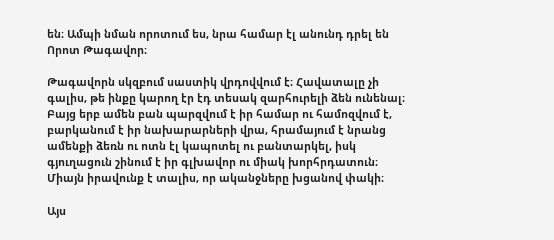են։ Ամպի նման որոտում ես, նրա համար էլ անունդ դրել են Որոտ Թագավոր։

Թագավորն սկզբում սաստիկ վրդովվում է։ Հավատալը չի գալիս, թե ինքը կարող էր էդ տեսակ զարհուրելի ձեն ունենալ։ Բայց երբ ամեն բան պարզվում է իր համար ու համոզվում է, բարկանում է իր նախարարների վրա, հրամայում է նրանց ամենքի ձեռն ու ոտն էլ կապոտել ու բանտարկել, իսկ գյուղացուն շինում է իր գլխավոր ու միակ խորհրդատուն։ Միայն իրավունք է տալիս, որ ականջները խցանով փակի։

Այս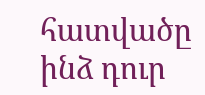հատվածը ինձ դուր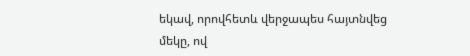եկավ, որովհետև վերջապես հայտնվեց մեկը, ով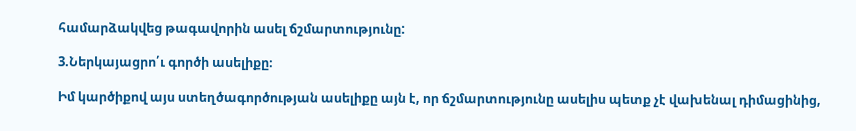համարձակվեց թագավորին ասել ճշմարտությունը:

3.Ներկայացրո՛ւ գործի ասելիքը։

Իմ կարծիքով այս ստեղծագործության ասելիքը այն է, որ ճշմարտությունը ասելիս պետք չէ վախենալ դիմացինից,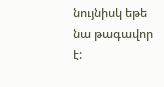նույնիսկ եթե նա թագավոր է: